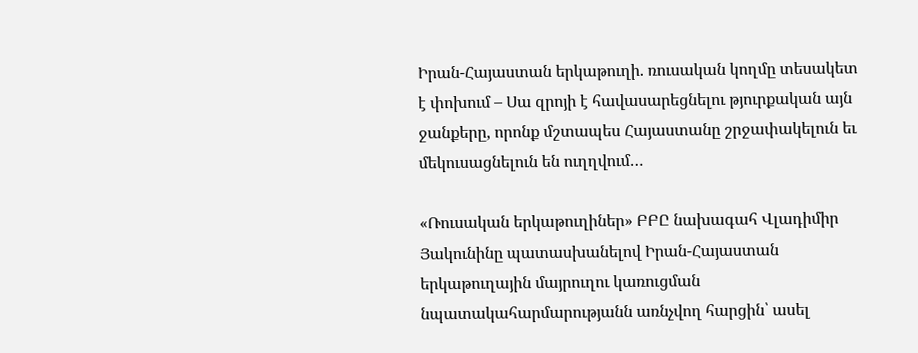Իրան-Հայաստան երկաթուղի. ռուսական կողմը տեսակետ է փոխում – Սա զրոյի է հավասարեցնելու թյուրքական այն ջանքերը, որոնք մշտապես Հայաստանը շրջափակելուն եւ մեկուսացնելուն են ուղղվում…

«Ռուսական երկաթուղիներ» ԲԲԸ նախագահ Վլադիմիր Յակունինը պատասխանելով Իրան-Հայաստան երկաթուղային մայրուղու կառուցման նպատակահարմարությանն առնչվող հարցին՝ ասել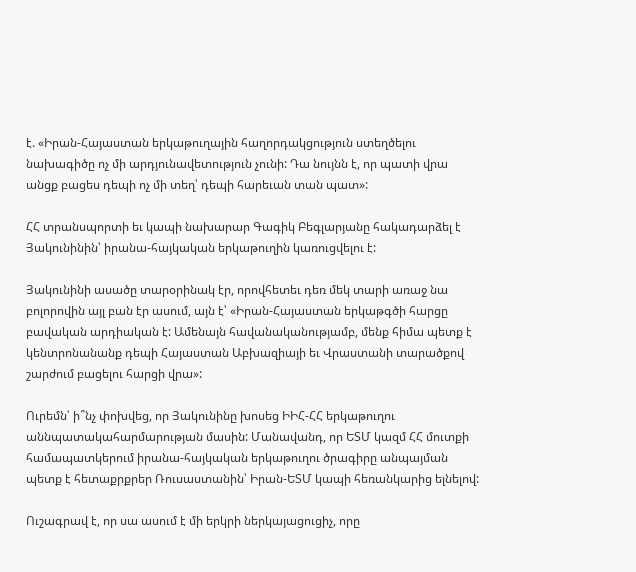է. «Իրան-Հայաստան երկաթուղային հաղորդակցություն ստեղծելու նախագիծը ոչ մի արդյունավետություն չունի: Դա նույնն է, որ պատի վրա անցք բացես դեպի ոչ մի տեղ՝ դեպի հարեւան տան պատ»:

ՀՀ տրանսպորտի եւ կապի նախարար Գագիկ Բեգլարյանը հակադարձել է Յակունինին՝ իրանա-հայկական երկաթուղին կառուցվելու է:

Յակունինի ասածը տարօրինակ էր, որովհետեւ դեռ մեկ տարի առաջ նա բոլորովին այլ բան էր ասում, այն է՝ «Իրան-Հայաստան երկաթգծի հարցը բավական արդիական է: Ամենայն հավանականությամբ, մենք հիմա պետք է կենտրոնանանք դեպի Հայաստան Աբխազիայի եւ Վրաստանի տարածքով շարժում բացելու հարցի վրա»:

Ուրեմն՝ ի՞նչ փոխվեց, որ Յակունինը խոսեց ԻԻՀ-ՀՀ երկաթուղու աննպատակահարմարության մասին: Մանավանդ, որ ԵՏՄ կազմ ՀՀ մուտքի համապատկերում իրանա-հայկական երկաթուղու ծրագիրը անպայման պետք է հետաքրքրեր Ռուսաստանին՝ Իրան-ԵՏՄ կապի հեռանկարից ելնելով:

Ուշագրավ է, որ սա ասում է մի երկրի ներկայացուցիչ, որը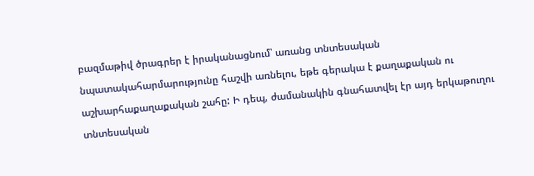բազմաթիվ ծրագրեր է իրականացնում՝ առանց տնտեսական նպատակահարմարությունը հաշվի առնելու, եթե գերակա է քաղաքական ու աշխարհաքաղաքական շահը: Ի դեպ, ժամանակին գնահատվել էր այդ երկաթուղու տնտեսական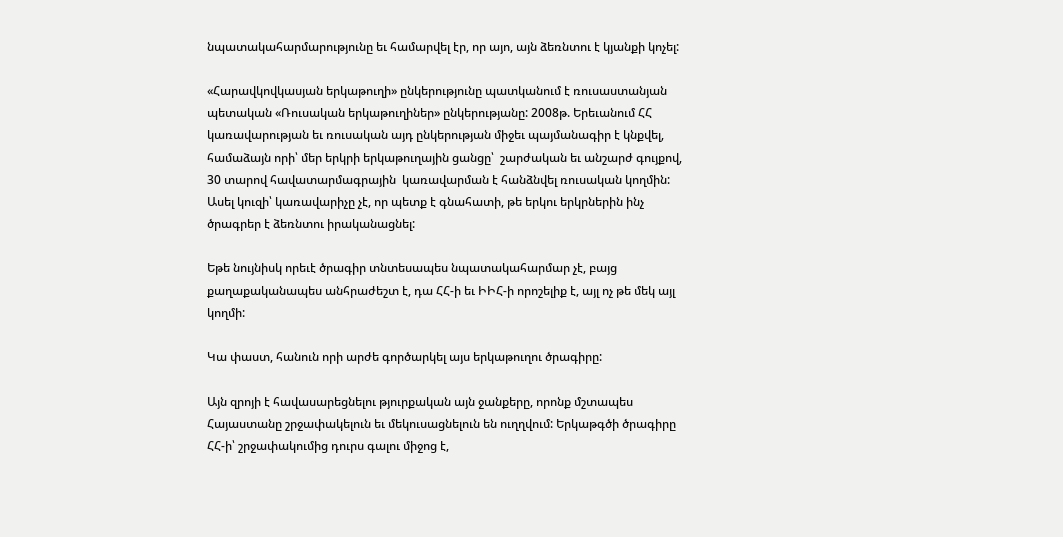նպատակահարմարությունը եւ համարվել էր, որ այո, այն ձեռնտու է կյանքի կոչել:

«Հարավկովկասյան երկաթուղի» ընկերությունը պատկանում է ռուսաստանյան պետական «Ռուսական երկաթուղիներ» ընկերությանը: 2008թ. Երեւանում ՀՀ կառավարության եւ ռուսական այդ ընկերության միջեւ պայմանագիր է կնքվել, համաձայն որի՝ մեր երկրի երկաթուղային ցանցը՝  շարժական եւ անշարժ գույքով, 30 տարով հավատարմագրային  կառավարման է հանձնվել ռուսական կողմին: Ասել կուզի՝ կառավարիչը չէ, որ պետք է գնահատի, թե երկու երկրներին ինչ ծրագրեր է ձեռնտու իրականացնել:

Եթե նույնիսկ որեւէ ծրագիր տնտեսապես նպատակահարմար չէ, բայց քաղաքականապես անհրաժեշտ է, դա ՀՀ-ի եւ ԻԻՀ-ի որոշելիք է, այլ ոչ թե մեկ այլ կողմի:

Կա փաստ, հանուն որի արժե գործարկել այս երկաթուղու ծրագիրը:

Այն զրոյի է հավասարեցնելու թյուրքական այն ջանքերը, որոնք մշտապես Հայաստանը շրջափակելուն եւ մեկուսացնելուն են ուղղվում: Երկաթգծի ծրագիրը ՀՀ-ի՝ շրջափակումից դուրս գալու միջոց է,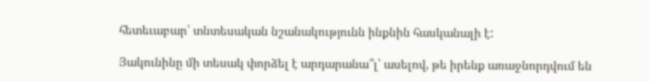հետեւաբար՝ տնտեսական նշանակությունն ինքնին հասկանալի է:

Յակունինը մի տեսակ փորձել է արդարանա՞լ՝ ասելով, թե իրենք առաջնորդվում են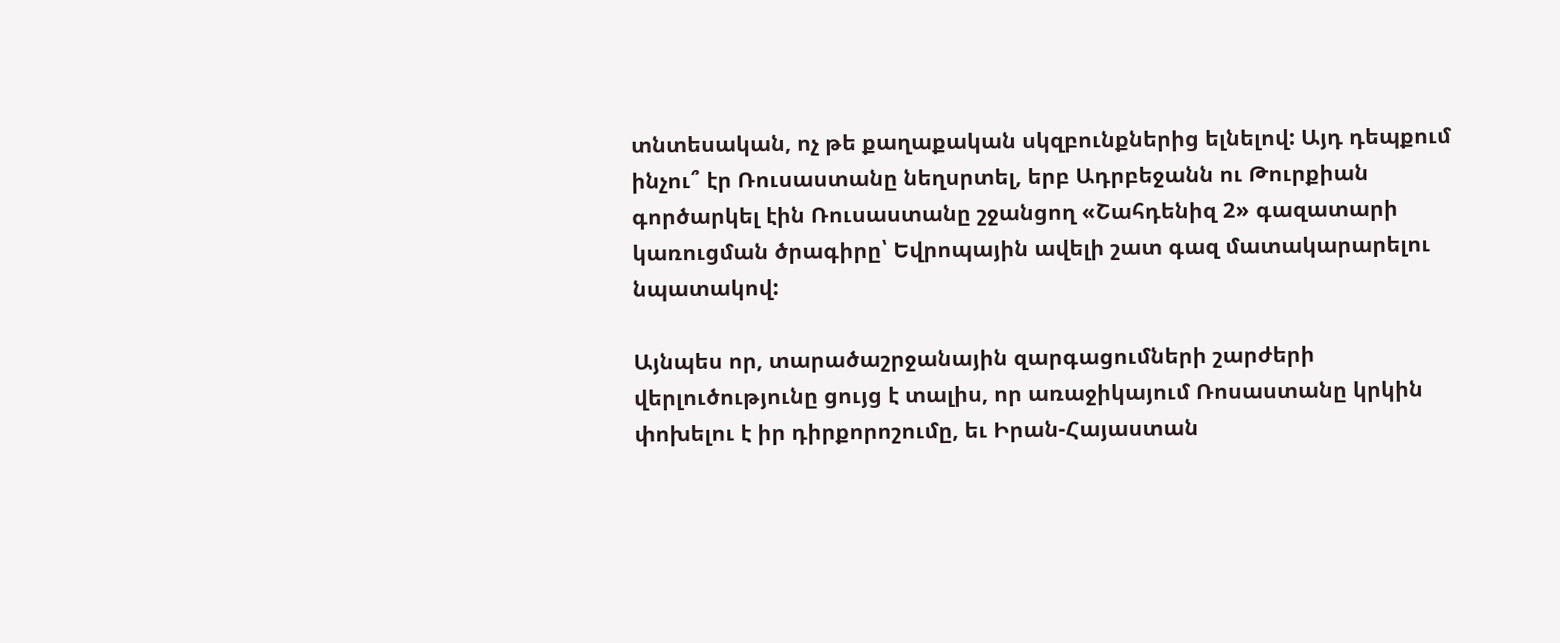տնտեսական, ոչ թե քաղաքական սկզբունքներից ելնելով: Այդ դեպքում ինչու՞ էր Ռուսաստանը նեղսրտել, երբ Ադրբեջանն ու Թուրքիան գործարկել էին Ռուսաստանը շջանցող «Շահդենիզ 2» գազատարի կառուցման ծրագիրը՝ Եվրոպային ավելի շատ գազ մատակարարելու նպատակով:

Այնպես որ, տարածաշրջանային զարգացումների շարժերի վերլուծությունը ցույց է տալիս, որ առաջիկայում Ռոսաստանը կրկին փոխելու է իր դիրքորոշումը, եւ Իրան-Հայաստան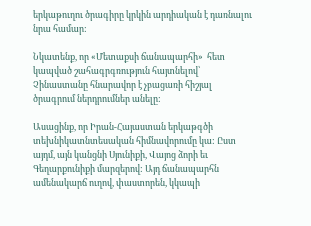երկաթուղու ծրագիրը կրկին արդիական է դառնալու նրա համար:

Նկատենք, որ «Մետաքսի ճանապարհի»  հետ կապված շահագրգռություն հայտնելով՝ Չինաստանը հնարավոր է չբացառի հիշյալ ծրագրում ներդրումներ անելը:

Ասացինք, որ Իրան-Հայաստան երկաթգծի տեխնիկատնտեսական հիմնավորումը կա: Ըստ այդմ, այն կանցնի Սյունիքի, Վայոց ձորի եւ Գեղարքունիքի մարզերով: Այդ ճանապարհն ամենակարճ ուղով, փաստորեն, կկապի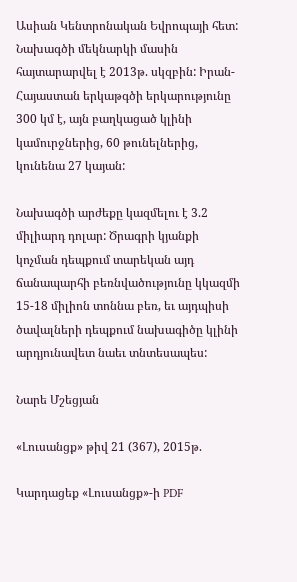Ասիան Կենտրոնական Եվրոպայի հետ: Նախագծի մեկնարկի մասին հայտարարվել է 2013թ. սկզբին: Իրան-Հայաստան երկաթգծի երկարությունը 300 կմ է, այն բաղկացած կլինի կամուրջներից, 60 թունելներից, կունենա 27 կայան:

Նախագծի արժեքը կազմելու է 3.2 միլիարդ դոլար: Ծրագրի կյանքի կոչման դեպքում տարեկան այդ ճանապարհի բեռնվածությունը կկազմի 15-18 միլիոն տոննա բեռ, եւ այդպիսի ծավալների դեպքում նախագիծը կլինի արդյունավետ նաեւ տնտեսապես:

Նարե Մշեցյան

«Լուսանցք» թիվ 21 (367), 2015թ.

Կարդացեք «Լուսանցք»-ի PDF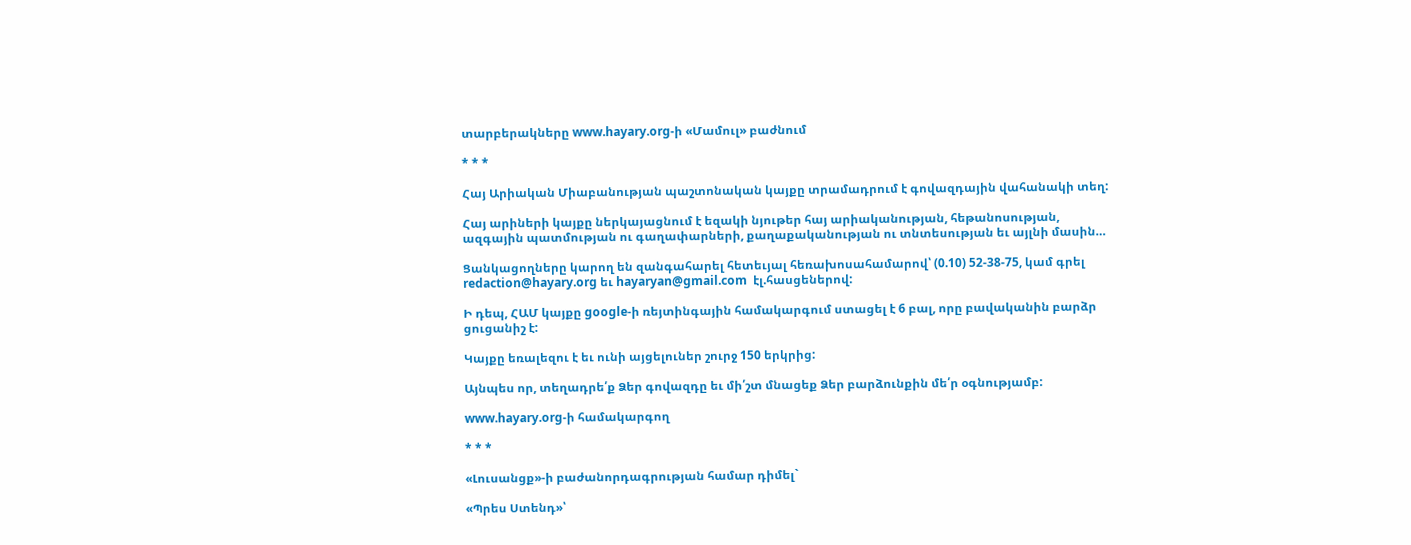տարբերակները www.hayary.org-ի «Մամուլ» բաժնում

* * *

Հայ Արիական Միաբանության պաշտոնական կայքը տրամադրում է գովազդային վահանակի տեղ:

Հայ արիների կայքը ներկայացնում է եզակի նյութեր հայ արիականության, հեթանոսության, ազգային պատմության ու գաղափարների, քաղաքականության ու տնտեսության եւ այլնի մասին…

Ցանկացողները կարող են զանգահարել հետեւյալ հեռախոսահամարով՝ (0.10) 52-38-75, կամ գրել redaction@hayary.org եւ hayaryan@gmail.com  էլ.հասցեներով:

Ի դեպ, ՀԱՄ կայքը google-ի ռեյտինգային համակարգում ստացել է 6 բալ, որը բավականին բարձր ցուցանիշ է:

Կայքը եռալեզու է եւ ունի այցելուներ շուրջ 150 երկրից:

Այնպես որ, տեղադրե՛ք Ձեր գովազդը եւ մի՛շտ մնացեք Ձեր բարձունքին մե՛ր օգնությամբ:

www.hayary.org-ի համակարգող

* * *

«Լուսանցք»-ի բաժանորդագրության համար դիմել`

«Պրես Ստենդ»՝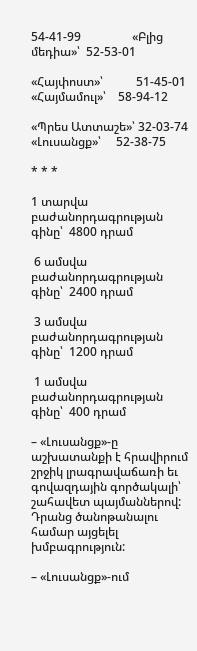54-41-99                 «Բլից մեդիա»՝  52-53-01

«Հայփոստ»՝           51-45-01                «Հայմամուլ»՝    58-94-12

«Պրես Ատտաշե»՝ 32-03-74                 «Լուսանցք»՝     52-38-75

* * *

1 տարվա բաժանորդագրության գինը՝  4800 դրամ

 6 ամսվա բաժանորդագրության գինը՝  2400 դրամ

 3 ամսվա բաժանորդագրության գինը՝  1200 դրամ

 1 ամսվա բաժանորդագրության գինը՝  400 դրամ

– «Լուսանցք»-ը աշխատանքի է հրավիրում շրջիկ լրագրավաճառի եւ գովազդային գործակալի՝ շահավետ պայմաններով: Դրանց ծանոթանալու համար այցելել խմբագրություն:

– «Լուսանցք»-ում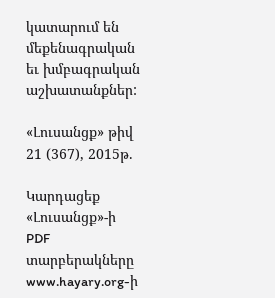կատարում են մեքենագրական եւ խմբագրական աշխատանքներ:

«Լուսանցք» թիվ 21 (367), 2015թ.

Կարդացեք «Լուսանցք»-ի PDF տարբերակները www.hayary.org-ի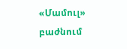«Մամուլ» բաժնում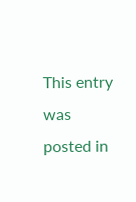This entry was posted in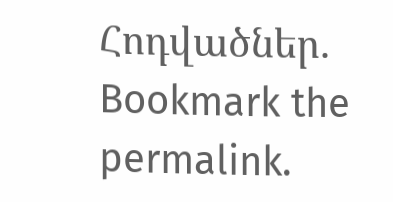Հոդվածներ. Bookmark the permalink.